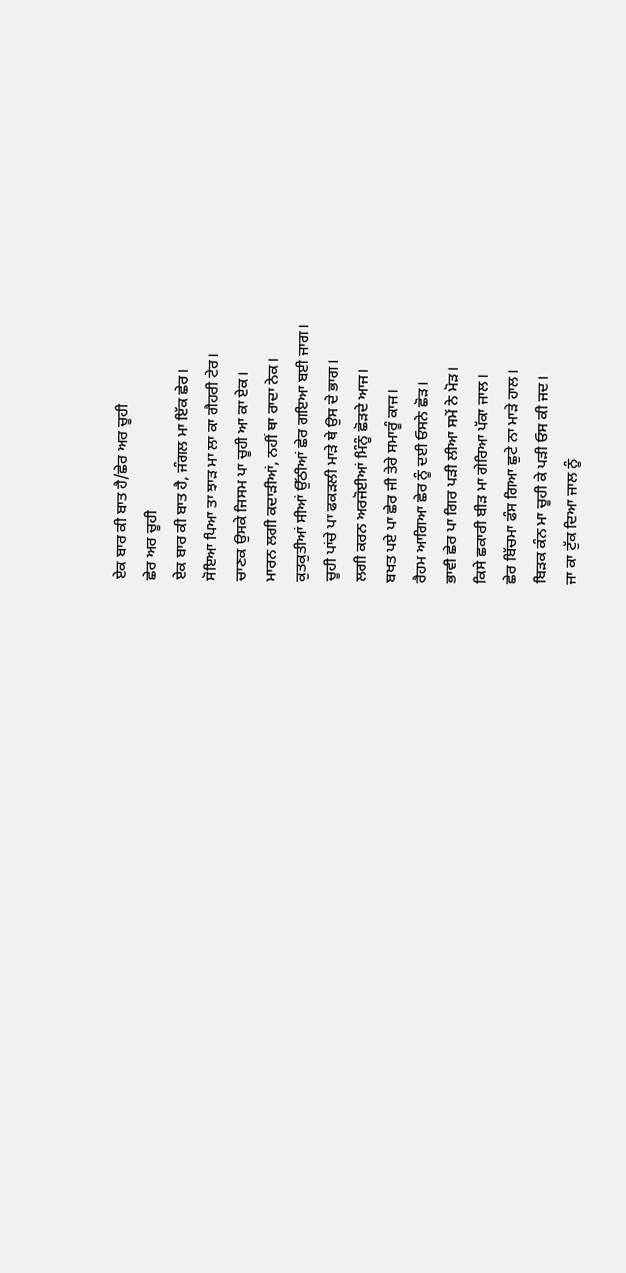ਏਕ ਬਾਰ ਕੀ ਬਾਤ ਹੈ/ਛੇਰ ਅਰ ਚੂਹੀ
ਛੇਰ ਅਰ ਚੂਹੀ
ਏਕ ਬਾਰ ਕੀ ਬਾਤ ਹੈ, ਜੰਗਲ ਮਾ ਇੱਕ ਛੇਰ।
ਸੋਇਆ ਪਿਆ ਤਾ ਝਾੜ ਮਾ ਲਾ ਕਾ ਗੈਹਰੀ ਟੇਰ।
ਚਾਣਕ ਉਸਕੇ ਜਿਸਮ ਪਾ ਚੂਹੀ ਆ ਕਾ ਏਕ।
ਮਾਰਨ ਲਗੀ ਕਦਾੜੀਆਂ, ਨਹੀਂ ਥਾ ਰਾਦਾ ਨੇਕ।
ਕੁਤਕੁਤੀਆਂ ਸੀਆਂ ਉੱਠੀਆਂ ਛੇਰ ਗਇਆ ਬਈ ਜਾਗ।
ਚੂਹੀ ਪਾਂਚੇ ਪਾ ਫਕੜਲੀ ਮਾੜੇ ਥੇ ਉਸ ਦੇ ਭਾਗ।
ਲਗੀ ਕਰਨ ਅਰਜੋਈਆਂ ਮਿੰਨੂੰ ਛੋੜਦੇ ਆਜ।
ਬਖਤ ਪਏ ਪਾ ਛੇਰ ਜੀ ਤੇਰੇ ਸਮਾਰੂੰ ਕਾਜ।
ਰੈਹਮ ਆਗਿਆ ਛੇਰ ਨੂੰ ਦਈ ਓਸਨੇ ਛੋੜ।
ਭਾਵੀ ਛੇਰ ਪਾ ਗਿਰ ਪੜੀ ਲੀਆ ਸਮੇਂ ਨੇ ਮੋੜ।
ਕਿਸੇ ਛਕਾਰੀ ਬੀੜ ਮਾ ਗੇਰਿਆ ਪੱਕਾ ਜਾਲ।
ਛੇਰ ਬਿੱਚਮਾ ਫੰਸ ਗਿਆ ਛੁਟੇ ਨਾ ਮਾੜੇ ਹਾਲ।
ਬਿੜਕ ਕੰਨ ਮਾ ਚੂਹੀ ਕੇ ਪੜੀ ਓਸ ਕੀ ਜਦ।
ਜਾ ਕਾ ਟੁੱਕ ਦਿਆ ਜਾਲ ਨੂੰ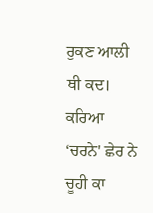ਰੁਕਣ ਆਲੀ ਥੀ ਕਦ।
ਕਰਿਆ ‘ਚਰਨੇ' ਛੇਰ ਨੇ ਚੂਹੀ ਕਾ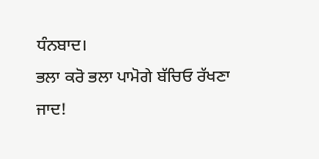ਧੰਨਬਾਦ।
ਭਲਾ ਕਰੋ ਭਲਾ ਪਾਮੋਗੇ ਬੱਚਿਓ ਰੱਖਣਾ ਜਾਦ!